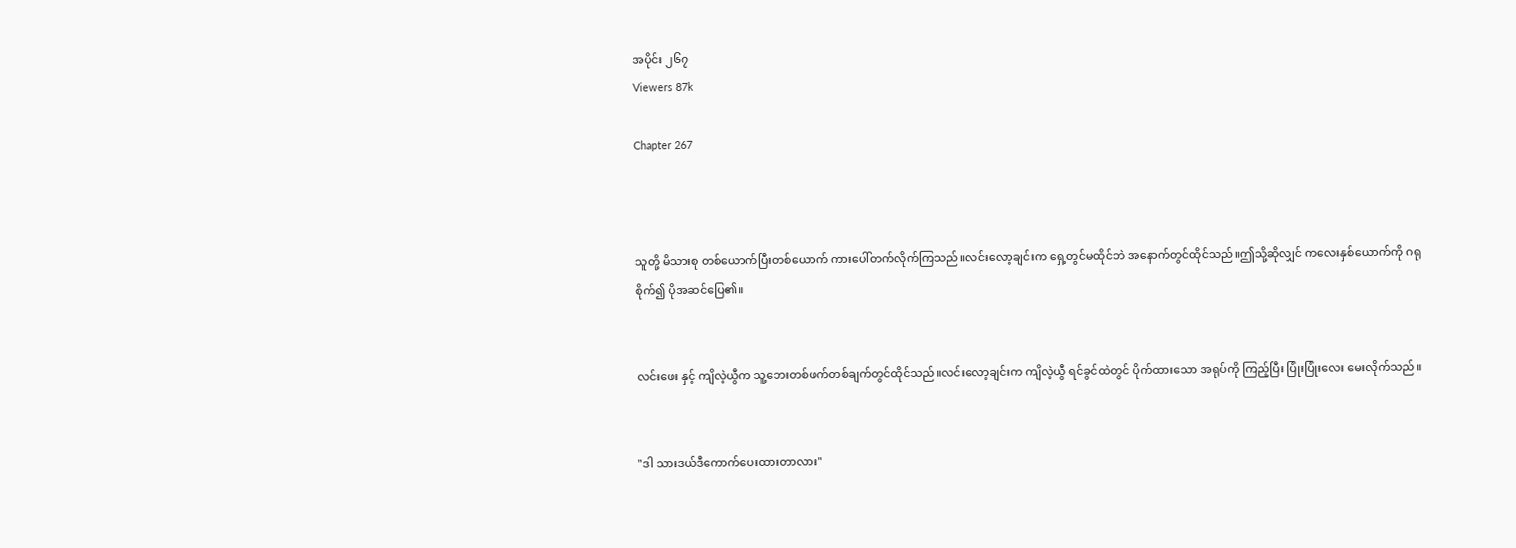အပိုင်း ၂၆၇
Viewers 87k

Chapter 267



သူတို့ မိသားစု တစ်ယောက်ပြီးတစ်ယောက် ကားပေါ်တက်လိုက်ကြသည်။လင်းလော့ချင်းက ရှေ့တွင်မထိုင်ဘဲ အနောက်တွင်ထိုင်သည်။ဤသို့ဆိုလျှင် ကလေးနှစ်ယောက်ကို ဂရုစိုက်၍ ပိုအဆင်ပြေ၏။


လင်းဖေး နှင့် ကျိလဲ့ယွီက သူ့ဘေးတစ်ဖက်တစ်ချက်တွင်ထိုင်သည်။လင်းလော့ချင်းက ကျိလဲ့ယွီ ရင်ခွင်ထဲတွင် ပိုက်ထားသော အရုပ်ကို ကြည့်ပြီး ပြုံးပြုံးလေး မေးလိုက်သည်။


"ဒါ သားဒယ်ဒီကောက်ပေးထားတာလား"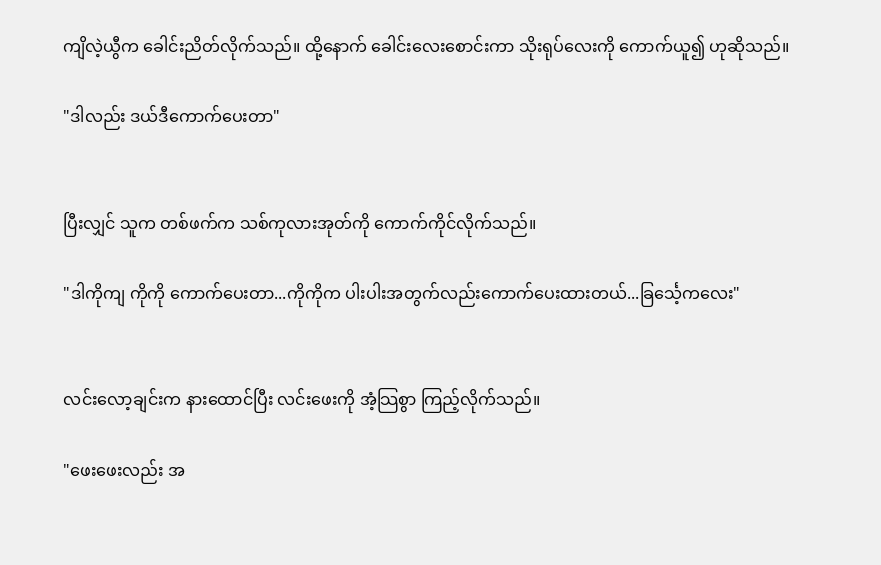ကျိလဲ့ယွီက ခေါင်းညိတ်လိုက်သည်။ ထို့နောက် ခေါင်းလေးစောင်းကာ သိုးရုပ်လေးကို ကောက်ယူ၍ ဟုဆိုသည်။

"ဒါလည်း ဒယ်ဒီကောက်ပေးတာ"


ပြီးလျှင် သူက တစ်ဖက်က သစ်ကုလားအုတ်ကို ကောက်ကိုင်လိုက်သည်။

"ဒါကိုကျ ကိုကို ကောက်ပေးတာ...ကိုကိုက ပါးပါးအတွက်လည်းကောက်ပေးထားတယ်...ခြင်္သေ့ကလေး"


လင်းလော့ချင်းက နားထောင်ပြီး လင်းဖေးကို အံ့သြစွာ ကြည့်လိုက်သည်။

"ဖေးဖေးလည်း အ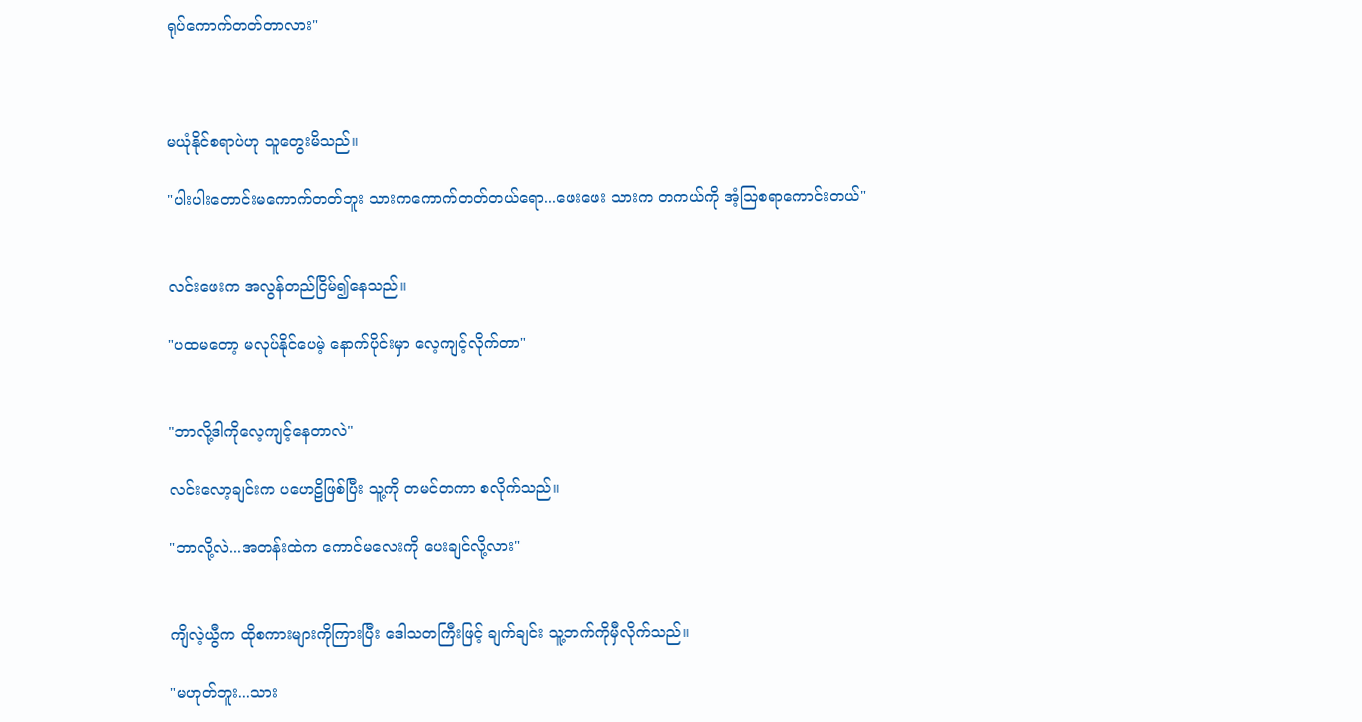ရုပ်ကောက်တတ်တာလား"



မယုံနိုင်စရာပဲဟု သူတွေးမိသည်။

"ပါးပါးတောင်းမကောက်တတ်ဘူး သားကကောက်တတ်တယ်ရော...ဖေးဖေး သားက တကယ်ကို အံ့သြစရာကောင်းတယ်"


လင်းဖေးက အလွန်တည်ငြိမ်၍နေသည်။

"ပထမတော့ မလုပ်နိုင်ပေမဲ့ နောက်ပိုင်းမှာ လေ့ကျင့်လိုက်တာ"


"ဘာလို့ဒါကိုလေ့ကျင့်နေတာလဲ"

လင်းလော့ချင်းက ပဟေဠိဖြစ်ပြီး သူ့ကို တမင်တကာ စလိုက်သည်။

"ဘာလို့လဲ...အတန်းထဲက ကောင်မလေးကို ပေးချင်လို့လား"


ကျိလဲ့ယွီက ထိုစကားများကိုကြားပြီး ဒေါသတကြီးဖြင့် ချက်ချင်း သူ့ဘက်ကိုမှီလိုက်သည်။

"မဟုတ်ဘူး...သား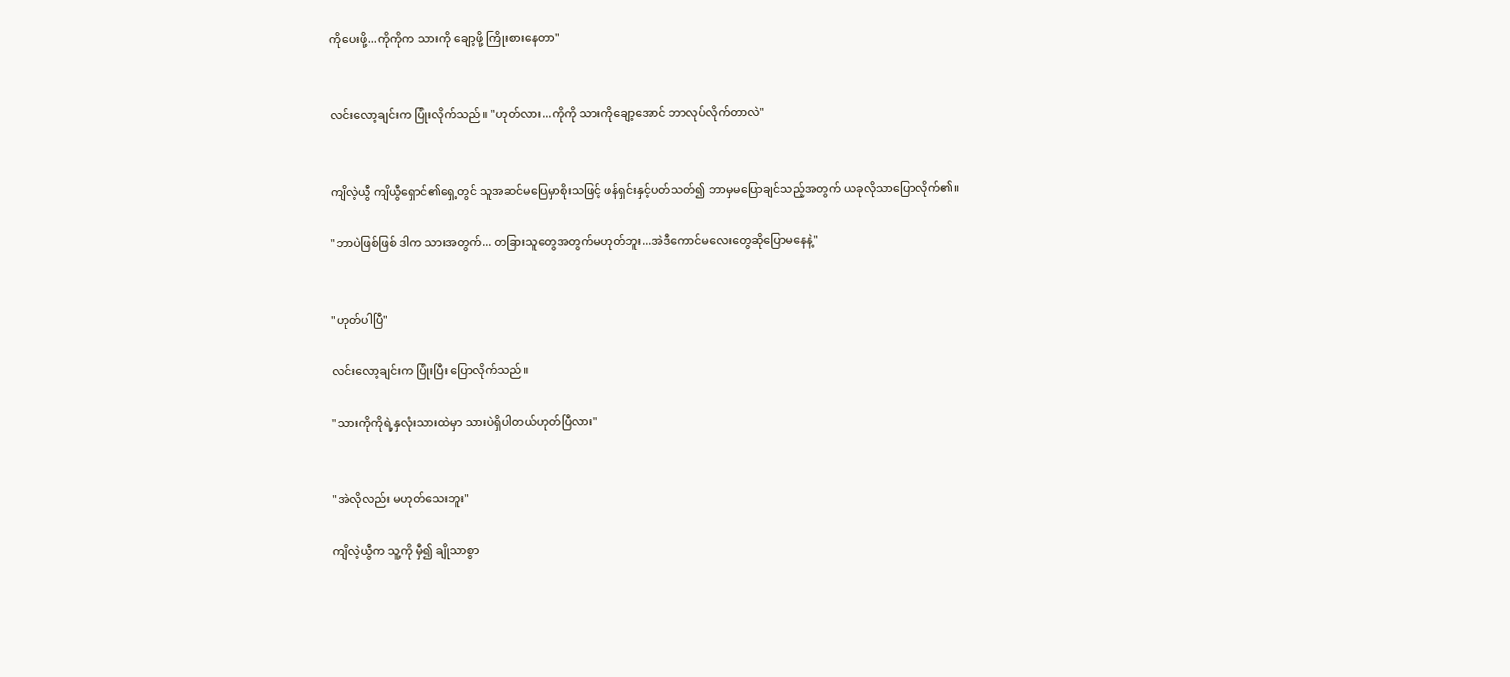ကိုပေးဖို့...ကိုကိုက သားကို ချော့ဖို့ ကြိုးစားနေတာ"


လင်းလော့ချင်းက ပြုံးလိုက်သည်။ "ဟုတ်လား...ကိုကို သားကိုချော့အောင် ဘာလုပ်လိုက်တာလဲ"


ကျိလဲ့ယွီ ကျိယွီရှောင်၏ရှေ့တွင် သူအဆင်မပြေမှာစိုးသဖြင့် ဖန်ရှင်းနှင့်ပတ်သတ်၍ ဘာမှမပြောချင်သည့်အတွက် ယခုလိုသာပြောလိုက်၏။

"ဘာပဲဖြစ်ဖြစ် ဒါက သားအတွက်... တခြားသူတွေအတွက်မဟုတ်ဘူး...အဲဒီကောင်မလေးတွေဆိုပြောမနေနဲ့"


"ဟုတ်ပါပြီ"

လင်းလော့ချင်းက ပြုံးပြီး ပြောလိုက်သည်။

"သားကိုကိုရဲ့နှလုံးသားထဲမှာ သားပဲရှိပါတယ်ဟုတ်ပြီလား"


"အဲလိုလည်း မဟုတ်သေးဘူး"

ကျိလဲ့ယွီက သူ့ကို မှီ၍ ချိုသာစွာ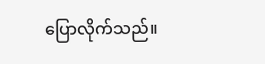ပြောလိုက်သည်။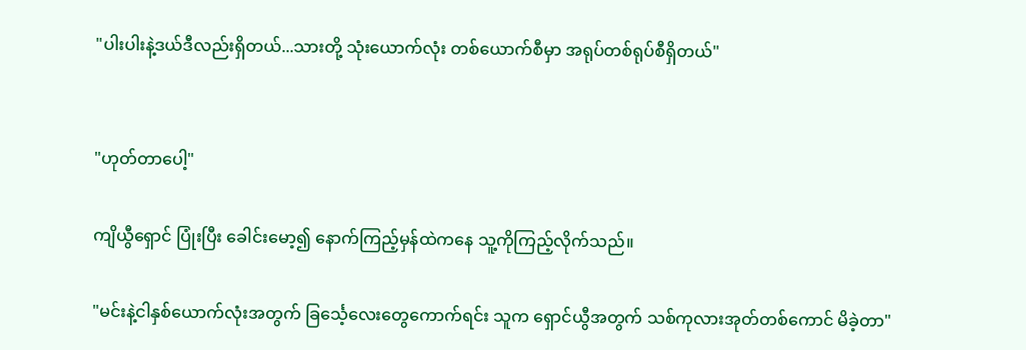"ပါးပါးနဲ့ဒယ်ဒီလည်းရှိတယ်...သားတို့ သုံးယောက်လုံး တစ်ယောက်စီမှာ အရုပ်တစ်ရုပ်စီရှိတယ်"


"ဟုတ်တာပေါ့"

ကျိယွီရှောင် ပြုံးပြီး ခေါင်းမော့၍ နောက်ကြည့်မှန်ထဲကနေ သူ့ကိုကြည့်လိုက်သည်။

"မင်းနဲ့ငါနှစ်ယောက်လုံးအတွက် ခြင်္သေ့လေးတွေကောက်ရင်း သူက ရှောင်ယွီအတွက် သစ်ကုလားအုတ်တစ်ကောင် မိခဲ့တာ"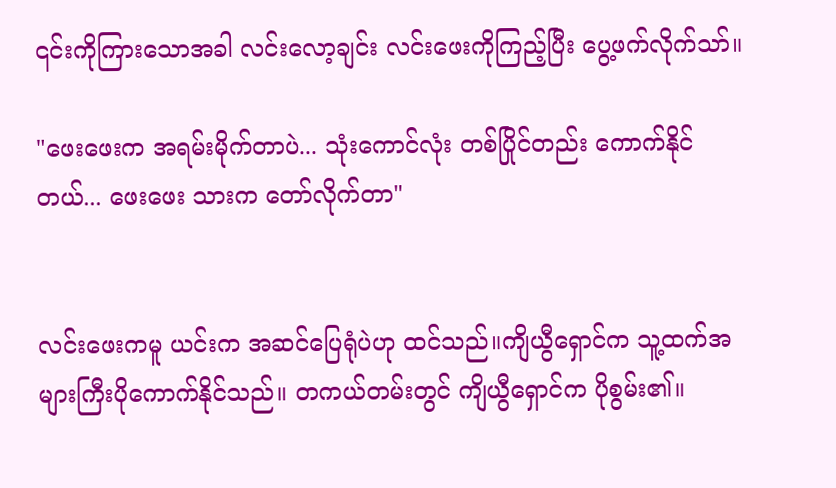၎င်းကိုကြားသောအခါ လင်းလော့ချင်း လင်းဖေးကိုကြည့်ပြီး ပွေ့ဖက်လိုက်သာ်။

"ဖေးဖေးက အရမ်းမိုက်တာပဲ... သုံးကောင်လုံး တစ်ပြိုင်တည်း ကောက်နိုင်တယ်... ဖေးဖေး သားက တော်လိုက်တာ"


လင်းဖေးကမူ ယင်းက အဆင်ပြေရုံပဲဟု ထင်သည်။ကျိယွီရှောင်က သူ့ထက်အများကြီးပိုကောက်နိုင်သည်။ တကယ်တမ်းတွင် ကျိယွီရှောင်က ပိုစွမ်း၏။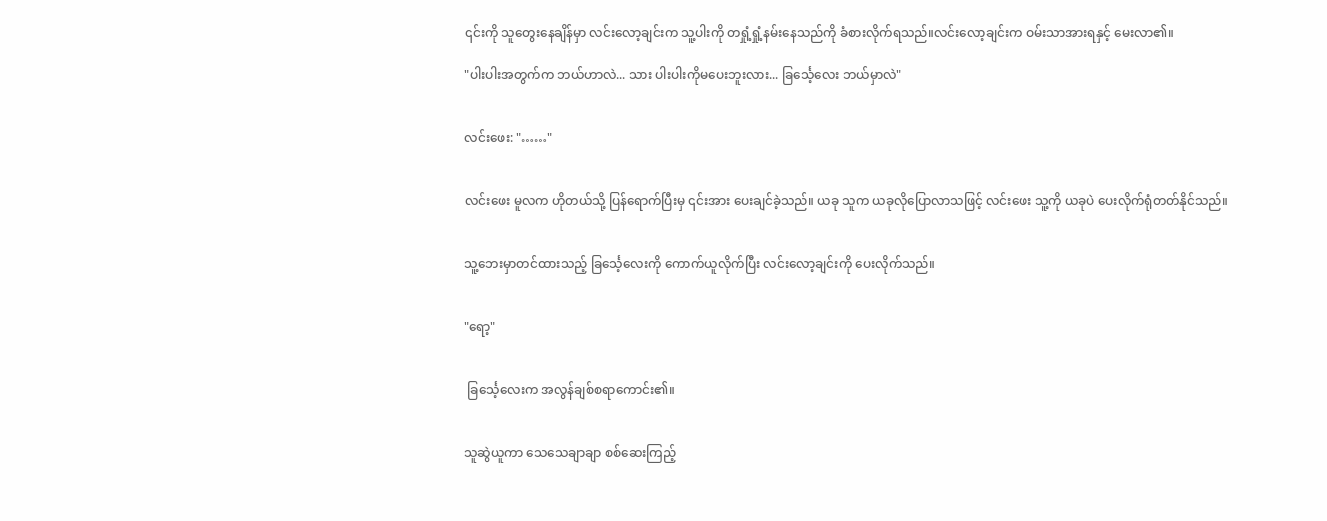၎င်းကို သူတွေးနေချိန်မှာ လင်းလော့ချင်းက သူ့ပါးကို တရှုံ့ရှုံ့နမ်းနေသည်ကို ခံစားလိုက်ရသည်။လင်းလော့ချင်းက ဝမ်းသာအားရနှင့် မေးလာ၏။

"ပါးပါးအတွက်က ဘယ်ဟာလဲ... သား ပါးပါးကိုမပေးဘူးလား... ခြင်္သေ့လေး ဘယ်မှာလဲ"


လင်းဖေး: "……"


လင်းဖေး မူလက ဟိုတယ်သို့ ပြန်ရောက်ပြီးမှ ၎င်းအား ပေးချင်ခဲ့သည်။ ယခု သူက ယခုလိုပြောလာသဖြင့် လင်းဖေး သူ့ကို ယခုပဲ ပေးလိုက်ရုံတတ်နိုင်သည်။


သူ့ဘေးမှာတင်ထားသည့် ခြင်္သေ့လေးကို ကောက်ယူလိုက်ပြီး လင်းလော့ချင်းကို ပေးလိုက်သည်။


"ရော့"


 ခြင်္သေ့လေးက အလွန်ချစ်စရာကောင်း၏။


သူဆွဲယူကာ သေသေချာချာ စစ်ဆေးကြည့်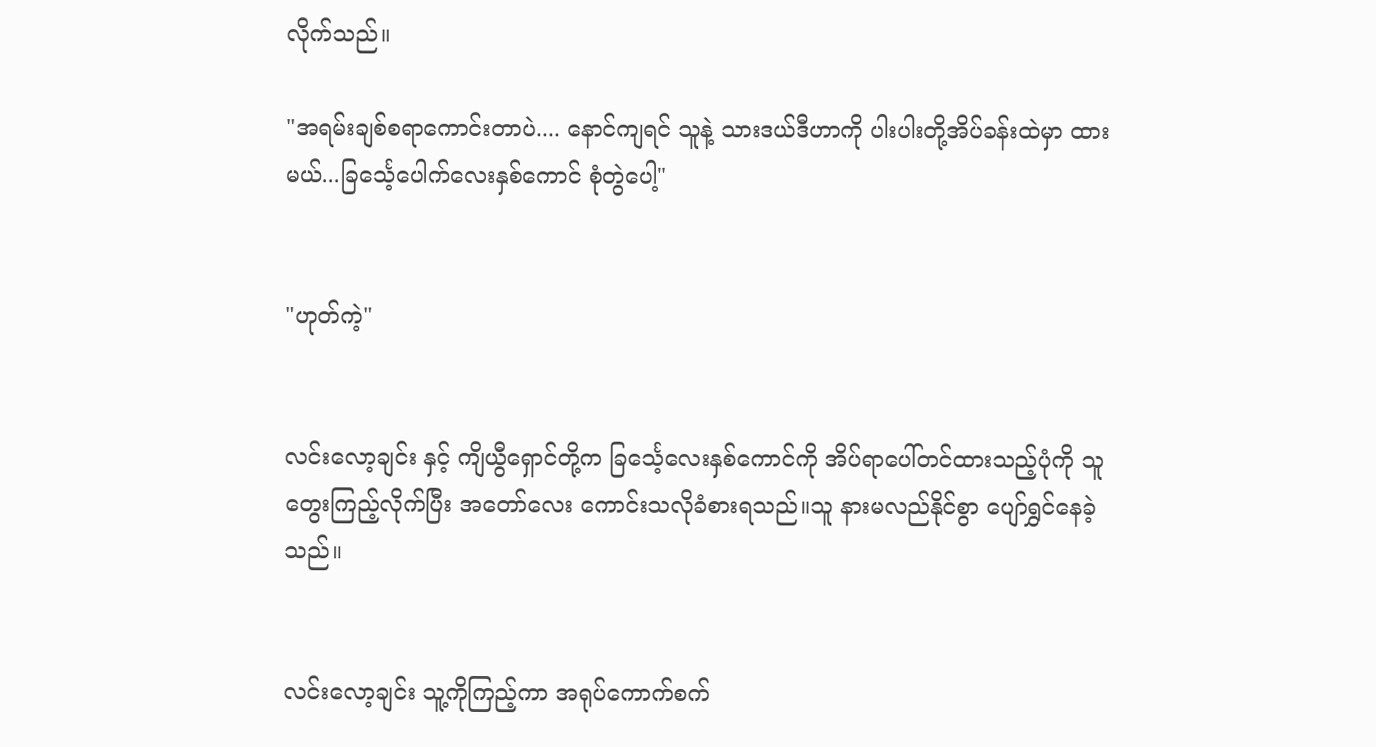လိုက်သည်။

"အရမ်းချစ်စရာကောင်းတာပဲ.... နောင်ကျရင် သူနဲ့ သားဒယ်ဒီဟာကို ပါးပါးတို့အိပ်ခန်းထဲမှာ ထားမယ်...ခြင်္သေ့ပေါက်လေးနှစ်ကောင် စုံတွဲပေါ့"


"ဟုတ်ကဲ့"


လင်းလော့ချင်း နှင့် ကျိယွီရှောင်တို့က ခြင်္သေ့လေးနှစ်ကောင်ကို အိပ်ရာပေါ်တင်ထားသည့်ပုံကို သူတွေးကြည့်လိုက်ပြီး အတော်လေး ကောင်းသလိုခံစားရသည်။သူ နားမလည်နိုင်စွာ ပျော်ရွှင်နေခဲ့သည်။


လင်းလော့ချင်း သူ့ကိုကြည့်ကာ အရုပ်ကောက်စက်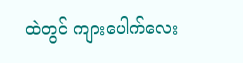ထဲတွင် ကျားပေါက်လေး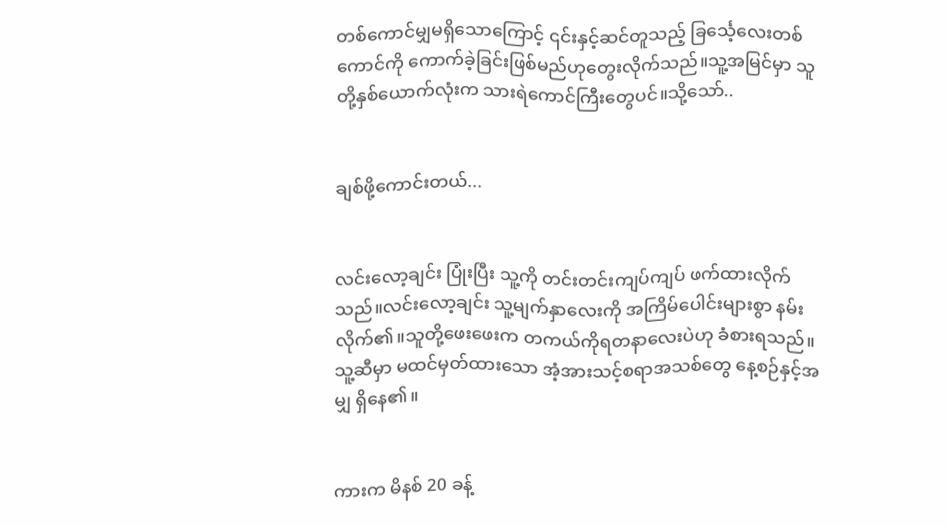တစ်ကောင်မျှမရှိသောကြောင့် ၎င်းနှင့်ဆင်တူသည့် ခြင်္သေ့လေးတစ်ကောင်ကို ကောက်ခဲ့ခြင်းဖြစ်မည်ဟုတွေးလိုက်သည်။သူ့အမြင်မှာ သူတို့နှစ်ယောက်လုံးက သားရဲကောင်ကြီးတွေပင်။သို့သော်..


ချစ်ဖို့ကောင်းတယ်...


လင်းလော့ချင်း ပြုံးပြီး သူ့ကို တင်းတင်းကျပ်ကျပ် ဖက်ထားလိုက်သည်။လင်းလော့ချင်း သူ့မျက်နှာလေးကို အကြိမ်ပေါင်းများစွာ နမ်းလိုက်၏။သူတို့ဖေးဖေးက တကယ်ကိုရတနာလေးပဲဟု ခံစားရသည်။သူ့ဆီမှာ မထင်မှတ်ထားသော အံ့အားသင့်စရာအသစ်တွေ နေ့စဉ်နှင့်အမျှ ရှိနေ၏။


ကားက မိနစ် 20 ခန့်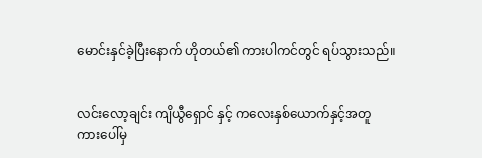မောင်းနှင်ခဲ့ပြီးနောက် ဟိုတယ်၏ ကားပါကင်တွင် ရပ်သွားသည်။


လင်းလော့ချင်း ကျိယွီရှောင် နှင့် ကလေးနှစ်ယောက်နှင့်အတူ ကားပေါ်မှ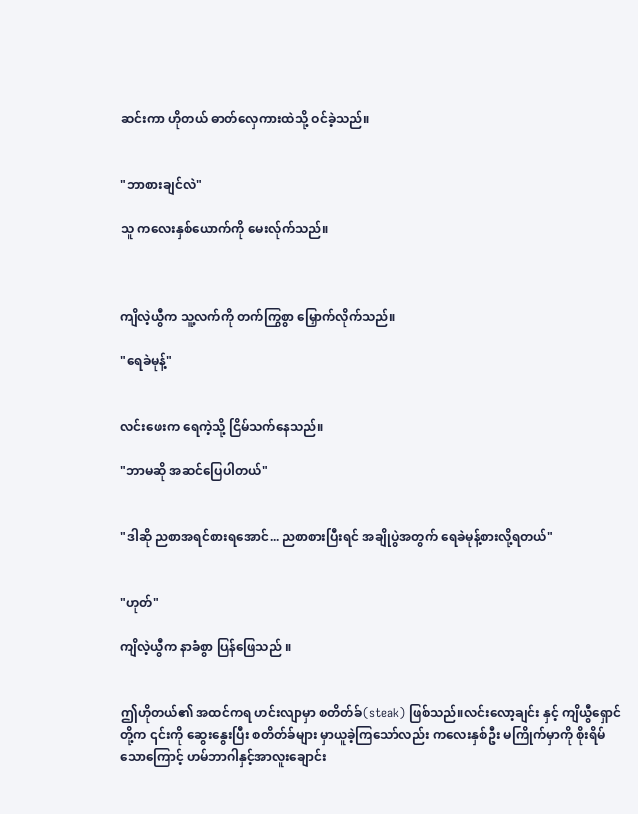ဆင်းကာ ဟိုတယ် ဓာတ်လှေကားထဲသို့ ဝင်ခဲ့သည်။


"ဘာစားချင်လဲ"

သူ ကလေးနှစ်ယောက်ကို မေးလ်ုက်သည်။



ကျိလဲ့ယွီက သူ့လက်ကို တက်ကြွစွာ မြှောက်လိုက်သည်။

"ရေခဲမုန့်"


လင်းဖေးက ရေကဲ့သို့ ငြိမ်သက်နေသည်။

"ဘာမဆို အဆင်ပြေပါတယ်"


"ဒါဆို ညစာအရင်စားရအောင်... ညစာစားပြီးရင် အချိုပွဲအတွက် ရေခဲမုန့်စားလို့ရတယ်"


"ဟုတ်"

ကျိလဲ့ယွီက နာခံစွာ ပြန်ဖြေသည် ။


ဤဟိုတယ်၏ အထင်ကရ ဟင်းလျာမှာ စတိတ်ခ်(steak) ဖြစ်သည်။လင်းလော့ချင်း နှင့် ကျိယွီရှောင် တို့က ၎င်းကို ဆွေးနွေးပြီး စတိတ်ခ်များ မှာယူခဲ့ကြသော်လည်း ကလေးနှစ်ဦး မကြိုက်မှာကို စိုးရိမ်သောကြောင့် ဟမ်ဘာဂါနှင့်အာလူးချောင်း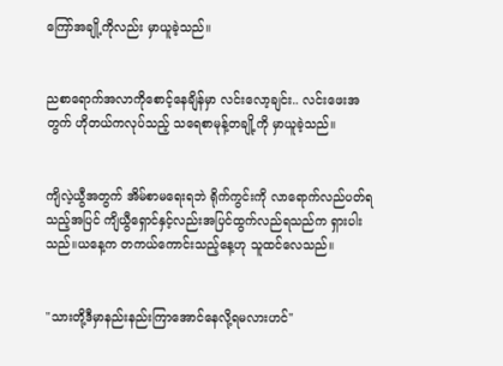ကြော်အချို့ကိုလည်း မှာယူခဲ့သည်။


ညစာရောက်အလာကိုစောင့်နေချိန်မှာ လင်းလော့ချင်း.. လင်းဖေးအတွက် ဟိုတယ်ကလုပ်သည့် သရေစာမုန့်တချို့ကို မှာယူခဲ့သည်။


ကျိလဲ့ယွီအတွက် အိမ်စာမရေးရဘဲ ရိုက်ကွင်းကို လာရောက်လည်ပတ်ရသည့်အပြင် ကျိယွီရှောင်နှင့်လည်းအပြင်ထွက်လည်ရသည်က ရှားပါးသည်။ယနေ့က တကယ်ကောင်းသည့်နေ့ဟု သူထင်လေသည်။


"သားတို့ဒီမှာနည်းနည်းကြာအောင်နေလို့ရမလားဟင်"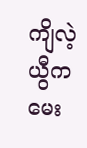ကျိလဲ့ယွီက မေး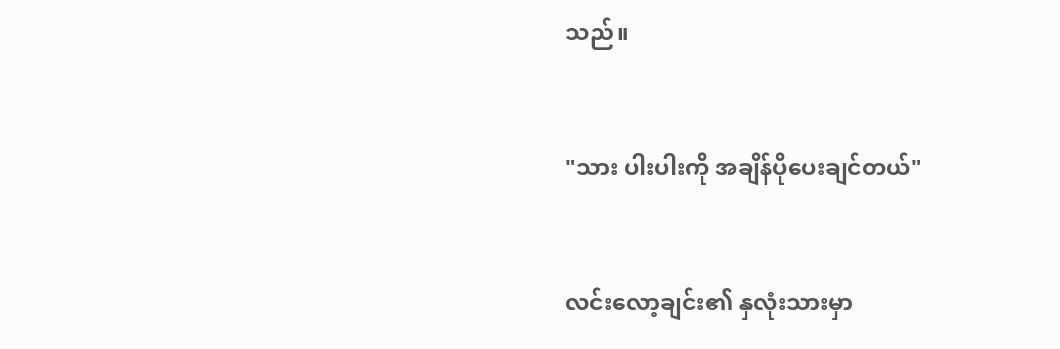သည်။


"သား ပါးပါးကို အချိန်ပိုပေးချင်တယ်"


လင်းလော့ချင်း၏ နှလုံးသားမှာ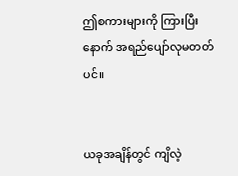ဤစကားများကို ကြားပြီးနောက် အရည်ပျော်လုမတတ်ပင်။


ယခုအချိန်တွင် ကျိလဲ့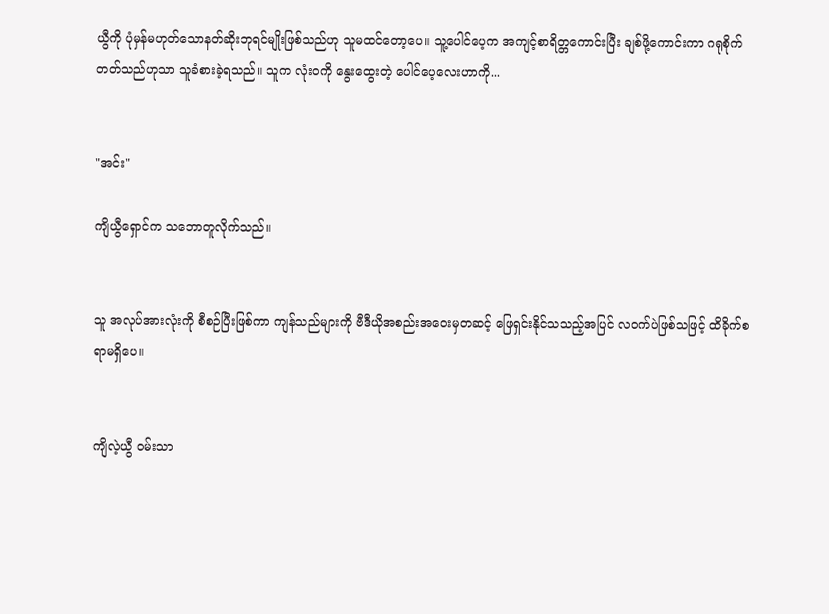ယွီကို ပုံမှန်မဟုတ်သောနတ်ဆိုးဘုရင်မျိုးဖြစ်သည်ဟု သူမထင်တော့ပေ။ သူ့ပေါင်ပေ့က အကျင့်စာရိတ္တကောင်းပြီး ချစ်ဖို့ကောင်းကာ ဂရုစိုက်တတ်သည်ဟုသာ သူခံစားခဲ့ရသည်။ သူက လုံးဝကို နွေးထွေးတဲ့ ပေါင်ပေ့လေးဟာကို...


"အင်း"

ကျိယွီရှောင်က သဘောတူလိုက်သည်။


သူ အလုပ်အားလုံးကို စီစဉ်ပြီးဖြစ်ကာ ကျန်သည်များကို ဗီဒီယိုအစည်းအဝေးမှတဆင့် ဖြေရှင်းနိုင်သသည့်အပြင် လဝက်ပဲဖြစ်သဖြင့် ထိခိုက်စရာမရှိပေ။


ကျိလဲ့ယွီ ဝမ်းသာ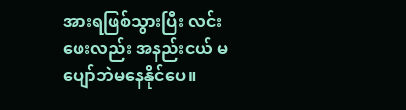အားရဖြစ်သွားပြီး လင်းဖေးလည်း အနည်းငယ် မပျော်ဘဲမနေနိုင်ပေ။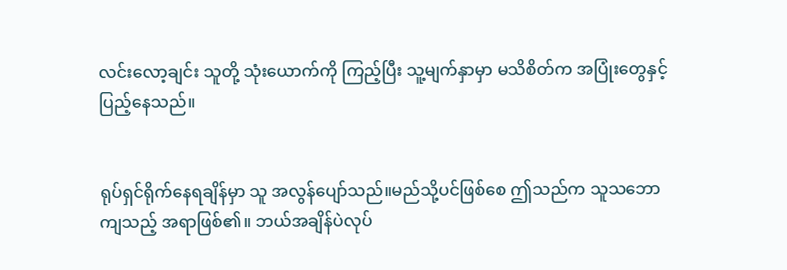လင်းလော့ချင်း သူတို့ သုံးယောက်ကို ကြည့်ပြီး သူ့မျက်နှာမှာ မသိစိတ်က အပြုံးတွေနှင့် ပြည့်နေသည်။


ရုပ်ရှင်ရိုက်နေရချိန်မှာ သူ အလွန်ပျော်သည်။မည်သို့ပင်ဖြစ်စေ ဤသည်က သူသဘောကျသည့် အရာဖြစ်၏။ ဘယ်အချိန်ပဲလုပ်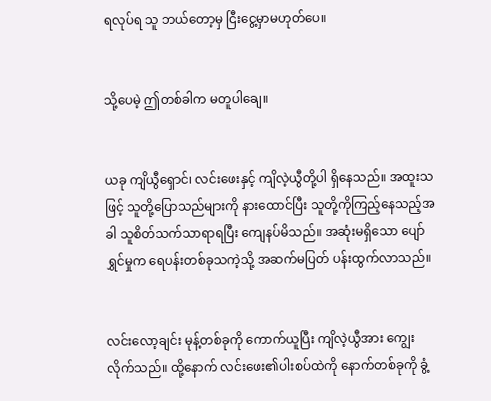ရလုပ်ရ သူ ဘယ်တော့မှ ငြီးငွေ့မှာမဟုတ်ပေ။


သို့ပေမဲ့ ဤတစ်ခါက မတူပါချေ။


ယခု ကျိယွီရှောင်၊ လင်းဖေးနှင့် ကျိလဲ့ယွီတို့ပါ ရှိနေသည်။ အထူးသဖြင့် သူတို့ပြောသည်များကို နားထောင်ပြီး သူတို့ကိုကြည့်နေသည့်အခါ သူစိတ်သက်သာရာရပြီး ကျေနပ်မိသည်။ အဆုံးမရှိသော ပျော်ရွှင်မှုက ရေပန်းတစ်ခုသကဲ့သို့ အဆက်မပြတ် ပန်းထွက်လာသည်။


လင်းလော့ချင်း မုန့်တစ်ခုကို ကောက်ယူပြီး ကျိလဲ့ယွီအား ကျွေးလိုက်သည်။ ထို့နောက် လင်းဖေး၏ပါးစပ်ထဲကို နောက်တစ်ခုကို ခွံ့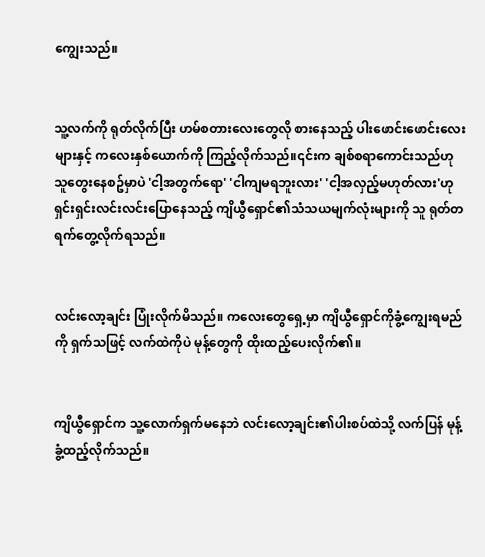ကျွေးသည်။


သူ့လက်ကို ရုတ်လိုက်ပြီး ဟမ်စတားလေးတွေလို စားနေသည့် ပါးဖောင်းဖောင်းလေးများနှင့် ကလေးနှစ်ယောက်ကို ကြည့်လိုက်သည်။၎င်းက ချစ်စရာကောင်းသည်ဟု သူတွေးနေစဥ်မှာပဲ 'ငါ့အတွက်ရော' 'ငါကျမရဘူးလား' 'ငါ့အလှည့်မဟုတ်လား'ဟုရှင်းရှင်းလင်းလင်းပြောနေသည့် ကျိယွီရှောင်၏သံသယမျက်လုံးများကို သူ ရုတ်တရက်တွေ့လိုက်ရသည်။


လင်းလော့ချင်း ပြုံးလိုက်မိသည်။ ကလေးတွေရှေ့မှာ ကျိယွီရှောင်ကိုခွံ့ကျွေးရမည်ကို ရှက်သဖြင့် လက်ထဲကိုပဲ မုန့်တွေကို ထိုးထည့်ပေးလိုက်၏။


ကျိယွီရှောင်က သူ့လောက်ရှက်မနေဘဲ လင်းလော့ချင်း၏ပါးစပ်ထဲသို့ လက်ပြန် မုန့်ခွံ့ထည့်လိုက်သည်။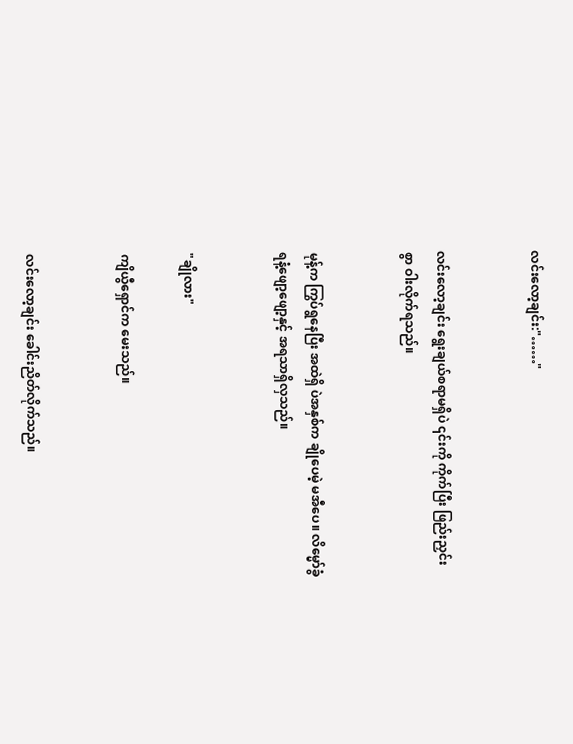လင်းလော့ချင်း:"……"


လင်းလော့ချင်း ရွေးချယ်စရာမရှိပဲ ၎င်းကို ကိုက်ပြီး ဖြည်းညှင်းစွာ ဝါးလိုက်ရသည်။


မုန့်က ကြွပ်ရွနေပြီး အထဲရှိ ပဲအနှစ်က ချိုပေမဲ့ မအီပေ။ လိမ္မော်ခွံရနံ့ဖျော့ဖျော့နှင့် အရသာရှိလှသည်။


"ချိုလား"

ကျိယွီရှောင်က မေးသည်။


လင်းလော့ချင်း ခေါင်းညိတ်လိုက်သည်။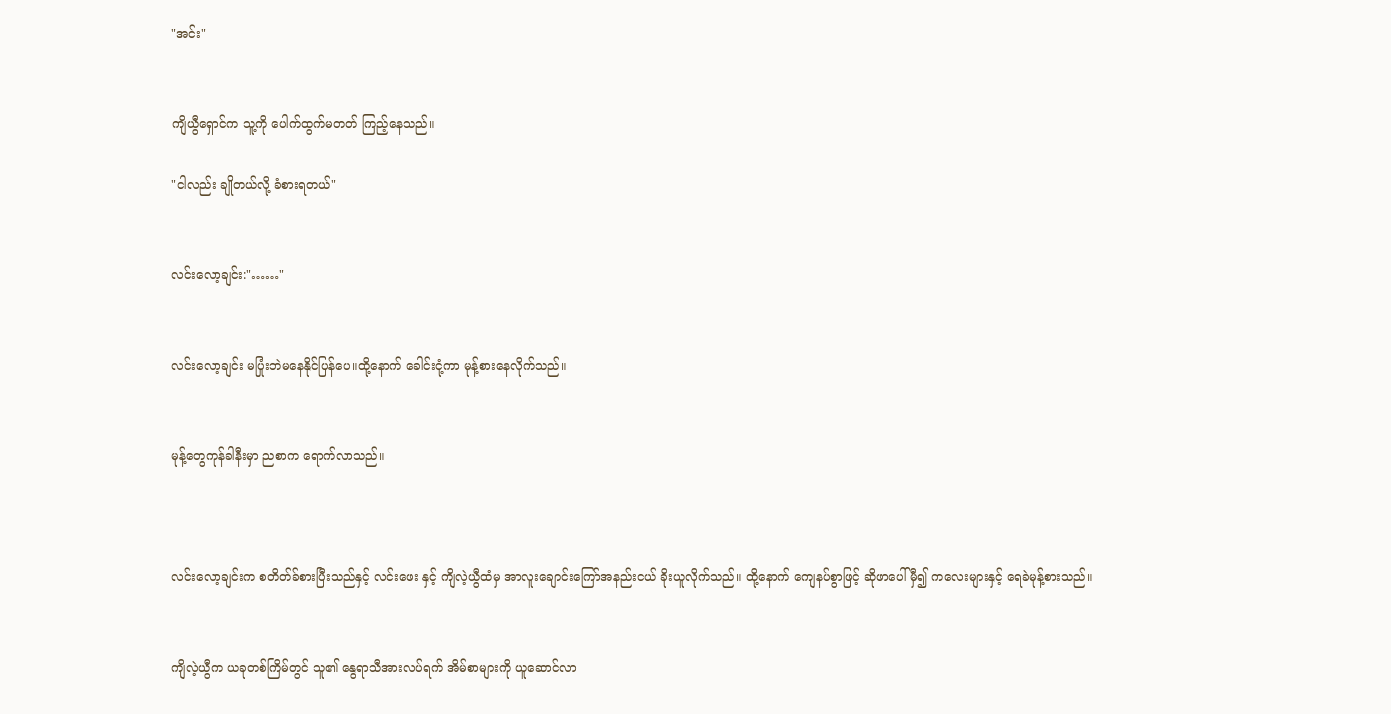"အင်း"


ကျိယွီရှောင်က သူ့ကို ပေါက်ထွက်မတတ် ကြည့်နေသည်။

"ငါလည်း ချိုတယ်လို့ ခံစားရတယ်"


လင်းလော့ချင်း:"……"


လင်းလော့ချင်း မပြုံးဘဲမနေနိုင်ပြန်ပေ။ထို့နောက် ခေါင်းငုံ့ကာ မုန့်စားနေလိုက်သည်။


မုန့်တွေကုန်ခါနီးမှာ ညစာက ရောက်လာသည်။



လင်းလော့ချင်းက စတိတ်ခ်စားပြီးသည်နှင့် လင်းဖေး နှင့် ကျိလဲ့ယွီထံမှ အာလူးချောင်းကြော်အနည်းငယ် ခိုးယူလိုက်သည်။ ထို့နောက် ကျေနပ်စွာဖြင့် ဆိုဖာပေါ် မှီ၍ ကလေးများနှင့် ရေခဲမုန့်စားသည်။


ကျိလဲ့ယွီက ယခုတစ်ကြိမ်တွင် သူ၏ နွေရာသီအားလပ်ရက် အိမ်စာများကို ယူဆောင်လာ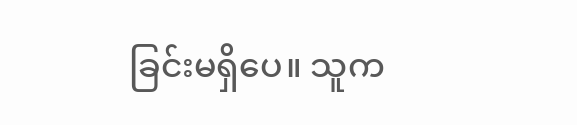ခြင်းမရှိပေ။ သူက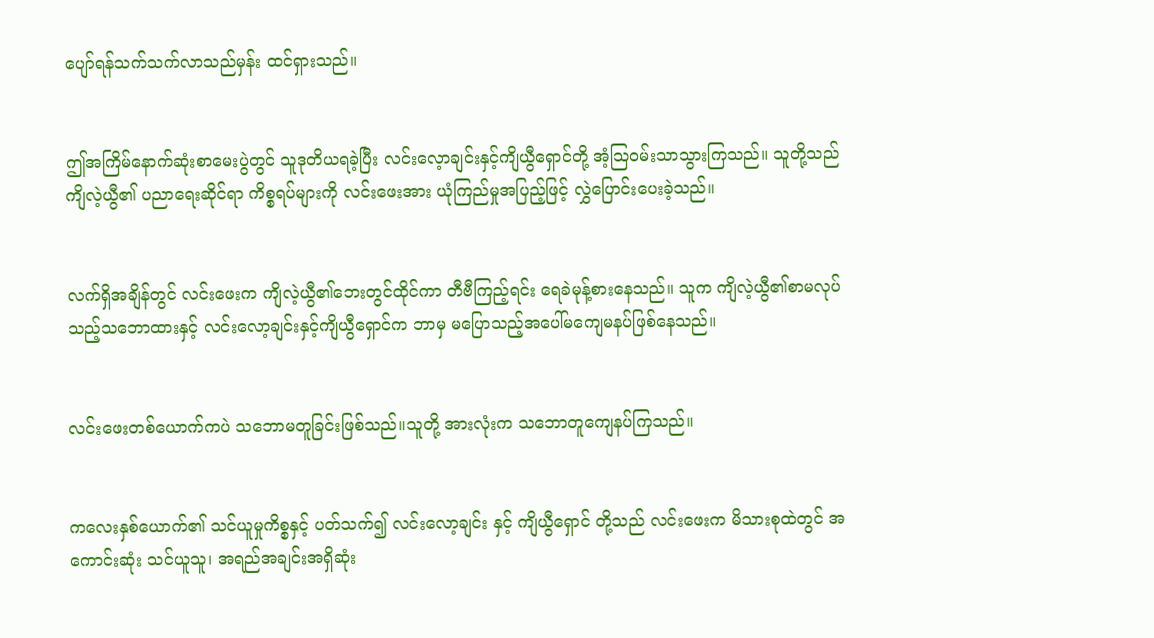ပျော်ရန်သက်သက်လာသည်မှန်း ထင်ရှားသည်။


ဤအကြိမ်နောက်ဆုံးစာမေးပွဲတွင် သူဒုတိယရခဲ့ပြီး လင်းလေ့ာချင်းနှင့်ကျိယွီရှောင်တို့ အံ့သြဝမ်းသာသွားကြသည်။ သူတို့သည် ကျိလဲ့ယွီ၏ ပညာရေးဆိုင်ရာ ကိစ္စရပ်များကို လင်းဖေးအား ယုံကြည်မှုအပြည့်ဖြင့် လွှဲပြောင်းပေးခဲ့သည်။


လက်ရှိအချိန်တွင် လင်းဖေးက ကျိလဲ့ယွီ၏ဘေးတွင်ထိုင်ကာ တီဗီကြည့်ရင်း ရေခဲမုန့်စားနေသည်။ သူက ကျိလဲ့ယွီ၏စာမလုပ်သည့်သဘောထားနှင့် လင်းလော့ချင်းနှင့်ကျိယွီရှောင်က ဘာမှ မပြောသည့်အပေါ်မကျေမနပ်ဖြစ်နေသည်။


လင်းဖေးတစ်ယောက်ကပဲ သဘောမတူခြင်းဖြစ်သည်။သူတို့ အားလုံးက သဘောတူကျေနပ်ကြသည်။


ကလေးနှစ်ယောက်၏ သင်ယူမှုကိစ္စနှင့် ပတ်သက်၍ လင်းလော့ချင်း နှင့် ကျိယွီရှောင် တို့သည် လင်းဖေးက မိသားစုထဲတွင် အကောင်းဆုံး သင်ယူသူ၊ အရည်အချင်းအရှိဆုံး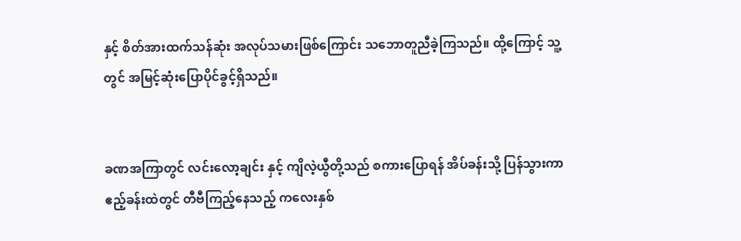နှင့် စိတ်အားထက်သန်ဆုံး အလုပ်သမားဖြစ်ကြောင်း သဘောတူညီခဲ့ကြသည်။ ထို့ကြောင့် သူ့တွင် အမြင့်ဆုံးပြောပိုင်ခွင့်ရှိသည်။


ခဏအကြာတွင် လင်းလော့ချင်း နှင့် ကျိလဲ့ယွီတို့သည် စကားပြောရန် အိပ်ခန်းသို့ ပြန်သွားကာ ဧည့်ခန်းထဲတွင် တီဗီကြည့်နေသည့် ကလေးနှစ်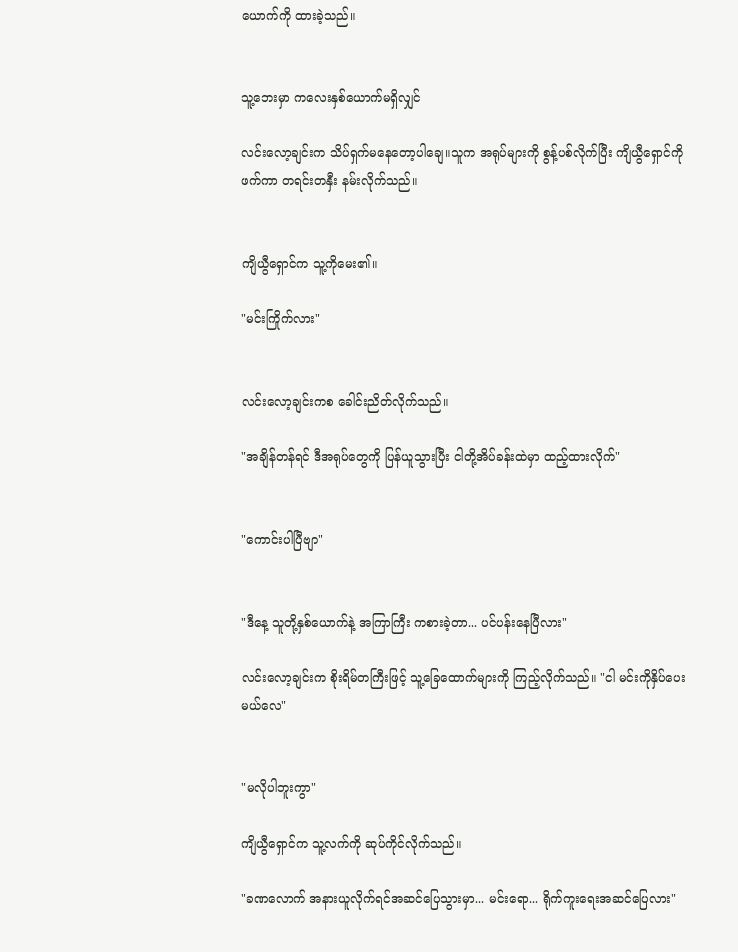ယောက်ကို ထားခဲ့သည်။


သူ့ဘေးမှာ ကလေးနှစ်ယောက်မရှိလျှင်

လင်းလော့ချင်းက သိပ်ရှက်မနေတော့ပါချေ။သူက အရုပ်များကို စွန့်ပစ်လိုက်ပြီး ကျိယွီရှောင်ကို ဖက်ကာ တရင်းတနှီး နမ်းလိုက်သည်။


ကျိယွီရှောင်က သူ့ကိုမေး၏။

"မင်းကြိုက်လား"


လင်းလော့ချင်းကစ ခေါင်းညိတ်လိုက်သည်။

"အချိန်တန်ရင် ဒီအရုပ်တွေကို ပြန်ယူသွားပြီး ငါတို့အိပ်ခန်းထဲမှာ ထည့်ထားလိုက်"


"ကောင်းပါပြီဗျာ"


"ဒီနေ့ သူတို့နှစ်ယောက်နဲ့ အကြာကြီး ကစားခဲ့တာ... ပင်ပန်းနေပြီလား"

လင်းလော့ချင်းက စိုးရိမ်တကြီးဖြင့် သူ့ခြေထောက်များကို ကြည့်လိုက်သည်။ "ငါ မင်းကိုနှိပ်ပေးမယ်လေ"


"မလိုပါဘူးကွာ"

ကျိယွီရှောင်က သူ့လက်ကို ဆုပ်ကိုင်လိုက်သည်။

"ခဏလောက် အနားယူလိုက်ရင်အဆင်ပြေသွားမှာ... မင်းရော... ရိုက်ကူးရေးအဆင်ပြေလား"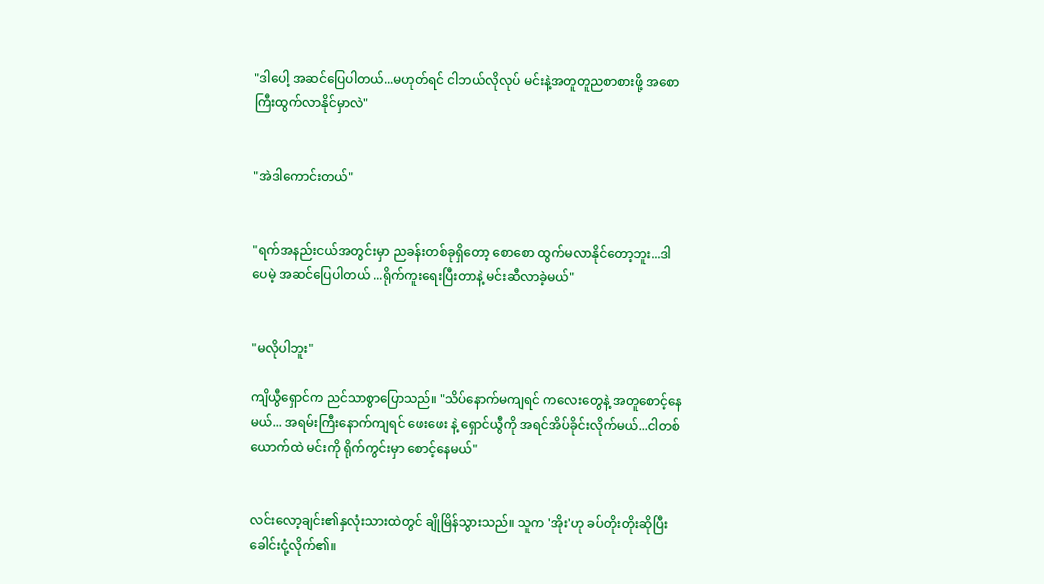"ဒါပေါ့ အဆင်ပြေပါတယ်...မဟုတ်ရင် ငါဘယ်လိုလုပ် မင်းနဲ့အတူတူညစာစားဖို့ အစောကြီးထွက်လာနိုင်မှာလဲ"


"အဲဒါကောင်းတယ်"


"ရက်အနည်းငယ်အတွင်းမှာ ညခန်းတစ်ခုရှိတော့ စောစော ထွက်မလာနိုင်တော့ဘူး...ဒါပေမဲ့ အဆင်ပြေပါတယ် ...ရိုက်ကူးရေးပြီးတာနဲ့ မင်းဆီလာခဲ့မယ်"


"မလိုပါဘူး"

ကျိယွီရှောင်က ညင်သာစွာပြောသည်။ "သိပ်နောက်မကျရင် ကလေးတွေနဲ့ အတူစောင့်နေမယ်... အရမ်းကြီးနောက်ကျရင် ဖေးဖေး နဲ့ ရှောင်ယွီကို အရင်အိပ်ခိုင်းလိုက်မယ်...ငါတစ်ယောက်ထဲ မင်းကို ရိုက်ကွင်းမှာ စောင့်နေမယ်"


လင်းလော့ချင်း၏နှလုံးသားထဲတွင် ချိုမြိန်သွားသည်။ သူက 'အိုး'ဟု ခပ်တိုးတိုးဆိုပြီး ခေါင်းငုံ့လိုက်၏။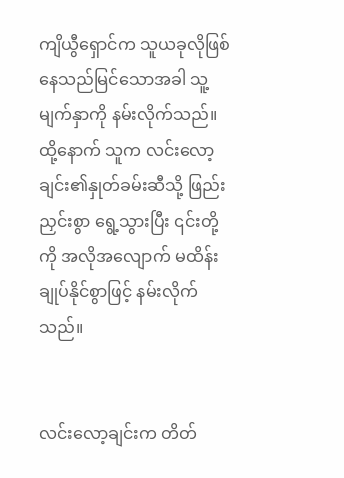ကျိယွီရှောင်က သူယခုလိုဖြစ်နေသည်မြင်သောအခါ သူ့မျက်နှာကို နမ်းလိုက်သည်။ ထို့နောက် သူက လင်းလော့ချင်း၏နှုတ်ခမ်းဆီသို့ ဖြည်းညှင်းစွာ ရွေ့သွားပြီး ၎င်းတို့ကို အလိုအလျောက် မထိန်းချုပ်နိုင်စွာဖြင့် နမ်းလိုက်သည်။


လင်းလော့ချင်းက တိတ်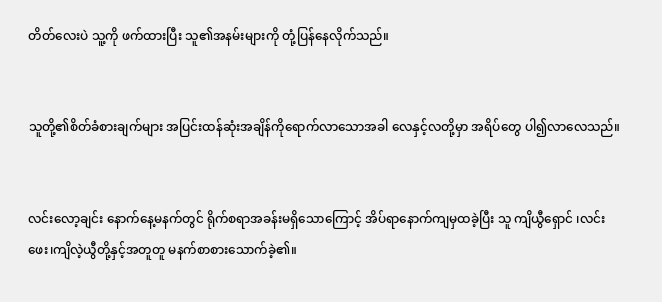တိတ်လေးပဲ သူ့ကို ဖက်ထားပြီး သူ၏အနမ်းများကို တုံ့ပြန်နေလိုက်သည်။


သူတို့၏စိတ်ခံစားချက်များ အပြင်းထန်ဆုံးအချိန်ကိုရောက်လာသောအခါ လေနှင့်လတို့မှာ အရိပ်တွေ ပါ၍လာလေသည်။


လင်းလော့ချင်း နောက်နေ့မနက်တွင် ရိုက်စရာအခန်းမရှိသောကြောင့် အိပ်ရာနောက်ကျမှထခဲ့ပြီး သူ ကျိယွီရှောင် ၊လင်းဖေး၊ကျိလဲ့ယွီတို့နှင့်အတူတူ မနက်စာစားသောက်ခဲ့၏။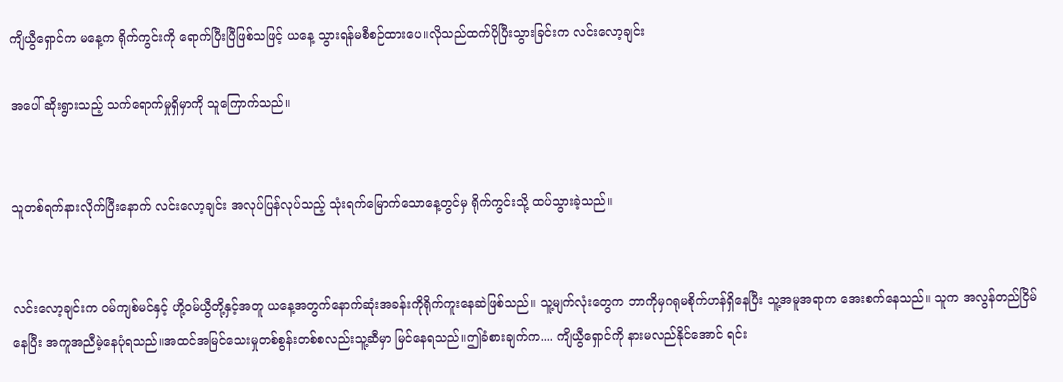ကျိယွီရှောင်က မနေ့က ရိုက်ကွင်းကို ရောက်ပြီးပြီဖြစ်သဖြင့် ယနေ့ သွားရန်မစီစဉ်ထားပေ။လိုသည်ထက်ပိုပြီးသွားခြင်းက လင်းလော့ချင်း

အပေါ် ဆိုးရွားသည့် သက်ရောက်မှုရှိမှာကို သူကြောက်သည်။


သူတစ်ရက်နားလိုက်ပြီးနောက် လင်းလော့ချင်း အလုပ်ပြန်လုပ်သည့် သုံးရက်မြောက်သောနေ့တွင်မှ ရိုက်ကွင်းသို့ ထပ်သွားခဲ့သည်။


လင်းလော့ချင်းက ဝမ်ကျစ်မင်နှင့် ဟို့ဝမ်ယွီတို့နှင့်အတူ ယနေ့အတွက်နောက်ဆုံးအခန်းကိုရိုက်ကူးနေဆဲဖြစ်သည်။ သူ့မျက်လုံးတွေက ဘာကိုမှဂရုမစိုက်ဟန်ရှိနေပြီး သူ့အမူအရာက အေးစက်နေသည်။ သူက အလွန်တည်ငြိမ်နေပြီး အကူအညီမဲ့နေပုံရသည်။အထင်အမြင်သေးမှုတစ်စွန်းတစ်စလည်းသူ့ဆီမှာ မြင်နေရသည်။ဤခံစားချက်က.... ကျိယွီရှောင်ကို နားမလည်နိုင်အောင် ရင်း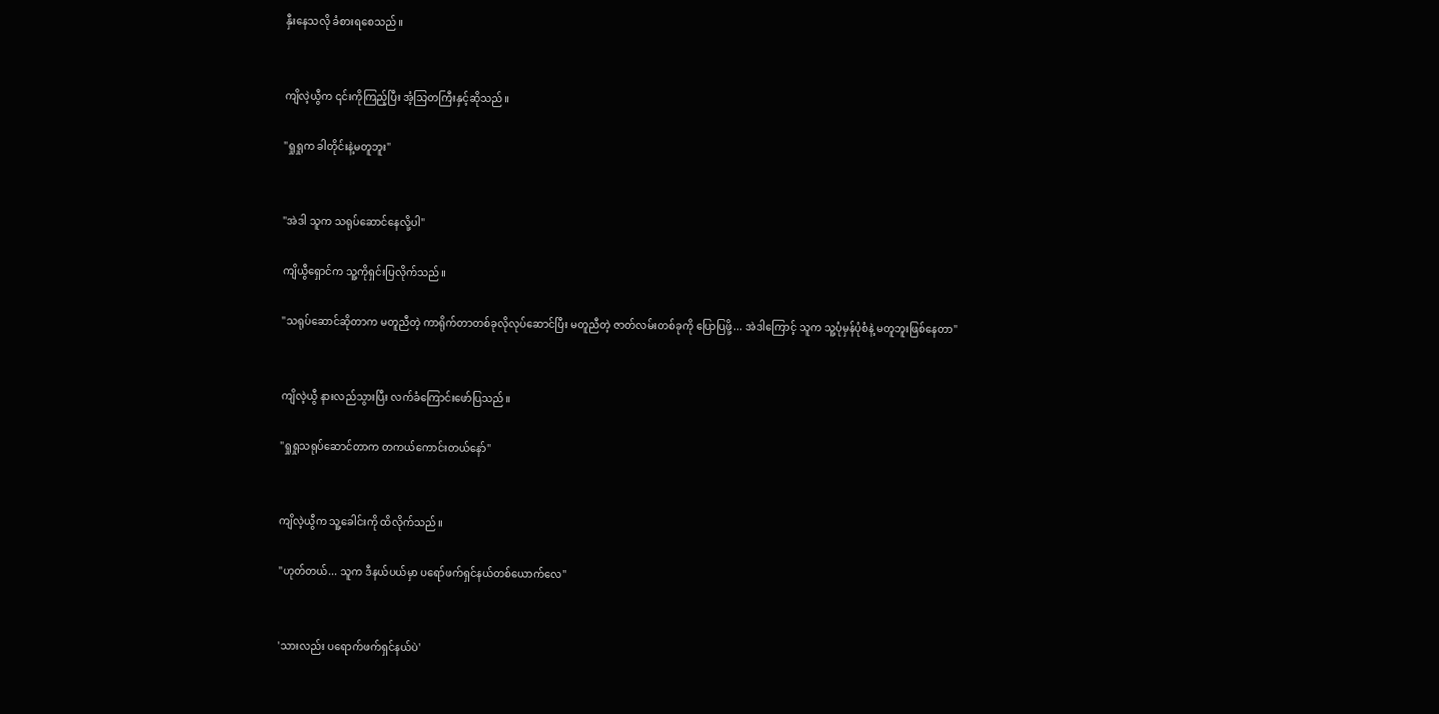နှီးနေသလို ခံစားရစေသည်။


ကျိလဲ့ယွီက ၎င်းကိုကြည့်ပြီး အံ့သြတကြီးနှင့်ဆိုသည်။

"ရှုရှုက ခါတိုင်းနဲ့မတူဘူး"


"အဲဒါ သူက သရုပ်ဆောင်နေလို့ပါ"

ကျိယွီရှောင်က သူ့ကိုရှင်းပြလိုက်သည်။

"သရုပ်ဆောင်ဆိုတာက မတူညီတဲ့ ကာရိုက်တာတစ်ခုလိုလုပ်ဆောင်ပြီး မတူညီတဲ့ ဇာတ်လမ်းတစ်ခုကို ပြောပြဖို့... အဲဒါကြောင့် သူက သူ့ပုံမှန်ပုံစံနဲ့ မတူဘူးဖြစ်နေတာ"


ကျိလဲ့ယွီ နားလည်သွားပြီး လက်ခံကြောင်းဖော်ပြသည်။

"ရှုရှုသရုပ်ဆောင်တာက တကယ်ကောင်းတယ်နော်"


ကျိလဲ့ယွီက သူ့ခေါင်းကို ထိလိုက်သည်။

"ဟုတ်တယ်... သူက ဒီနယ်ပယ်မှာ ပရော်ဖက်ရှင်နယ်တစ်ယောက်လေ"


'သားလည်း ပရောက်ဖက်ရှင်နယ်ပဲ'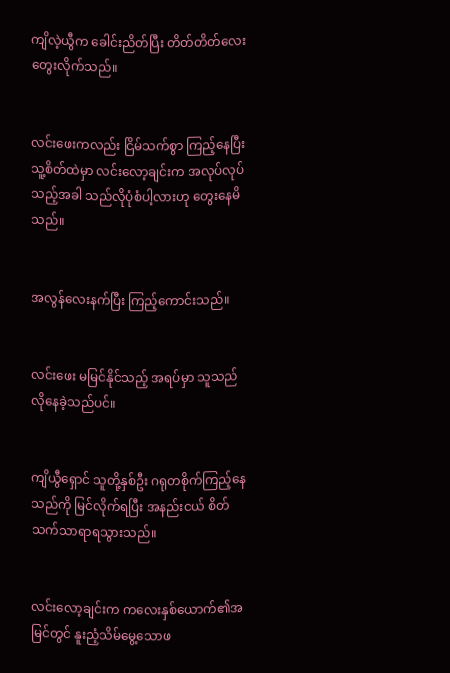ကျိလဲ့ယွီက ခေါင်းညိတ်ပြီး တိတ်တိတ်လေး တွေးလိုက်သည်။


လင်းဖေးကလည်း ငြိမ်သက်စွာ ကြည့်နေပြီး သူ့စိတ်ထဲမှာ လင်းလော့ချင်းက အလုပ်လုပ်သည့်အခါ သည်လိုပုံစံပါ့လားဟု တွေးနေမိသည်။


အလွန်လေးနက်ပြီး ကြည့်ကောင်းသည်။


လင်းဖေး မမြင်နိုင်သည့် အရပ်မှာ သူသည်လိုနေခဲ့သည်ပင်။


ကျိယွီရှောင် သူတို့နှစ်ဦး ဂရုတစိုက်ကြည့်နေသည်ကို မြင်လိုက်ရပြီး အနည်းငယ် စိတ်သက်သာရာရသွားသည်။


လင်းလော့ချင်းက ကလေးနှစ်ယောက်၏အမြင်တွင် နူးညံ့သိမ်မွေ့သောဖ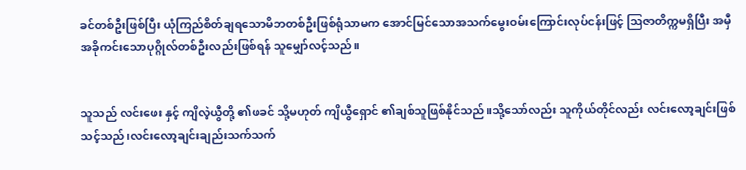ခင်တစ်ဦးဖြစ်ပြီး ယုံကြည်စိတ်ချရသောမိဘတစ်ဦးဖြစ်ရုံသာမက အောင်မြင်သောအသက်မွေးဝမ်းကြောင်းလုပ်ငန်းဖြင့် ဩဇာတိက္ကမရှိပြီး အမှီအခိုကင်းသောပုဂ္ဂိုလ်တစ်ဦးလည်းဖြစ်ရန် သူမျှော်လင့်သည်။


သူသည် လင်းဖေး နှင့် ကျိလဲ့ယွီတို့ ၏ဖခင် သို့မဟုတ် ကျိယွီရှောင် ၏ချစ်သူဖြစ်နိုင်သည်။သို့သော်လည်း သူကိုယ်တိုင်လည်း လင်းလော့ချင်းဖြစ်သင့်သည်၊လင်းလော့ချင်းချည်းသက်သက်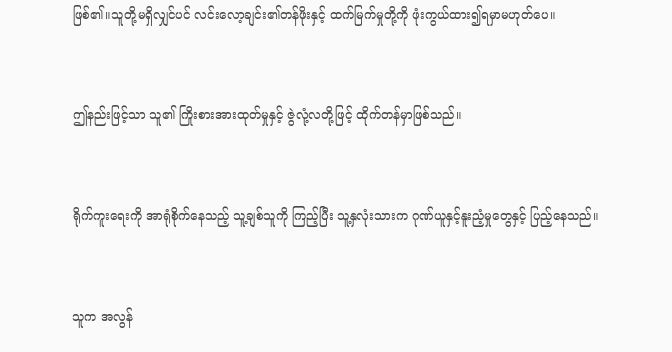ဖြစ်၏။သူတို့မရှိလျှင်ပင် လင်းလော့ချင်း၏တန်ဖိုးနှင့် ထက်မြက်မှုတို့ကို ဖုံးကွယ်ထား၍ရမှာမဟုတ်ပေ။


ဤနည်းဖြင့်သာ သူ၏ ကြိုးစားအားထုတ်မှုနှင့် ဇွဲလုံ့လတို့ဖြင့် ထိုက်တန်မှာဖြစ်သည်။


ရိုက်ကူးရေးကို အာရုံစိုက်နေသည့် သူ့ချစ်သူကို ကြည့်ပြီး သူ့နှလုံးသားက ဂုဏ်ယူနှင့်နူးညံ့မှုတွေနှင့် ပြည့်နေသည်။


သူက အလွန်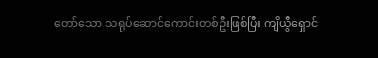တော်သော သရုပ်ဆောင်ကောင်းတစ်ဦးဖြစ်ပြီး ကျိယွီရှောင်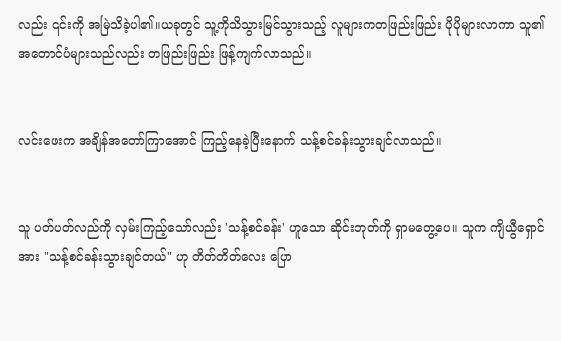လည်း ၎င်းကို အမြဲသိခဲ့ပါ၏။ယခုတွင် သူ့ကိုသိသွားမြင်သွားသည့် လူများကတဖြည်းဖြည်း ပိုပိုများလာကာ သူ၏ အတောင်ပံများသည်လည်း တဖြည်းဖြည်း ဖြန့်ကျက်လာသည်။


လင်းဖေးက အချိန်အတော်ကြာအောင် ကြည့်နေခဲ့ပြီးနောက် သန့်စင်ခန်းသွားချင်လာသည်။


သူ ပတ်ပတ်လည်ကို လှမ်းကြည့်သော်လည်း 'သန့်စင်ခန်း' ဟူသော ဆိုင်းဘုတ်ကို ရှာမတွေ့ပေ။ သူက ကျိယွီရှောင်အား "သန့်စင်ခန်းသွားချင်တယ်" ဟု တိတ်တိတ်လေး ပြော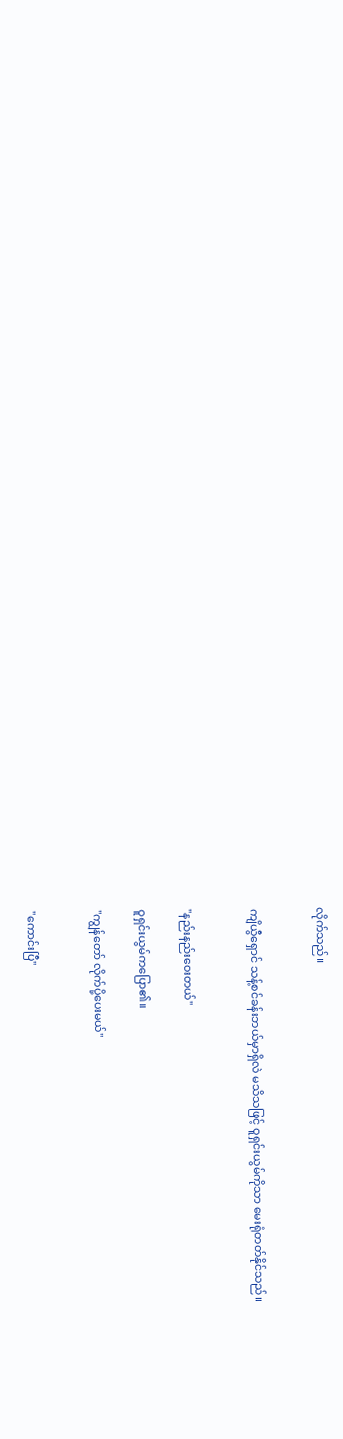လိုက်သည်။


ကျိယွီရှောင် သန့်စင်ခန်းဘယ်မှာရှိလဲ မသိသဖြင့် ဝူရှင်းယွမ်ကိုသာ မေးရုံတတ်နိုင်သည်။


"နည်းနည်းဝေးတယ်"

ဝူရှင်းယွမ်ကပြော၏။

"ကျွန်တော် လိုက်ပို့ပေးမယ်"


"ကောင်းပြီ"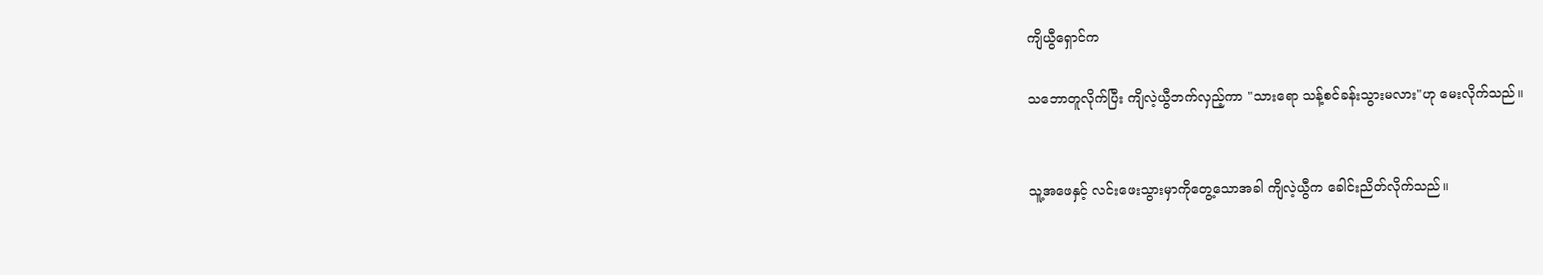ကျိယွီရှောင်က

သဘောတူလိုက်ပြီး ကျိလဲ့ယွီဘက်လှည့်ကာ "သားရော သန့်စင်ခန်းသွားမလား"ဟု မေးလိုက်သည်။


သူ့အဖေနှင့် လင်းဖေးသွားမှာကိုတွေ့သောအခါ ကျိလဲ့ယွီက ခေါင်းညိတ်လိုက်သည်။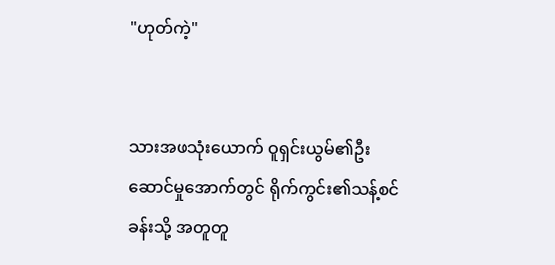"ဟုတ်ကဲ့"


သားအဖသုံးယောက် ဝူရှင်းယွမ်၏ဦးဆောင်မှုအောက်တွင် ရိုက်ကွင်း၏သန့်စင်ခန်းသို့ အတူတူ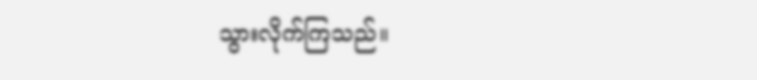သွားလိုက်ကြသည်။